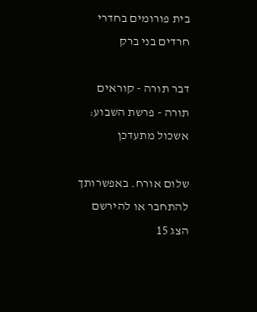בית פורומים בחדרי חרדים בני ברק

דבר תורה - קוראים תורה - פרשת השבוע: אשכול מתעדכן

שלום אורח. באפשרותך להתחבר או להירשם
הצג 15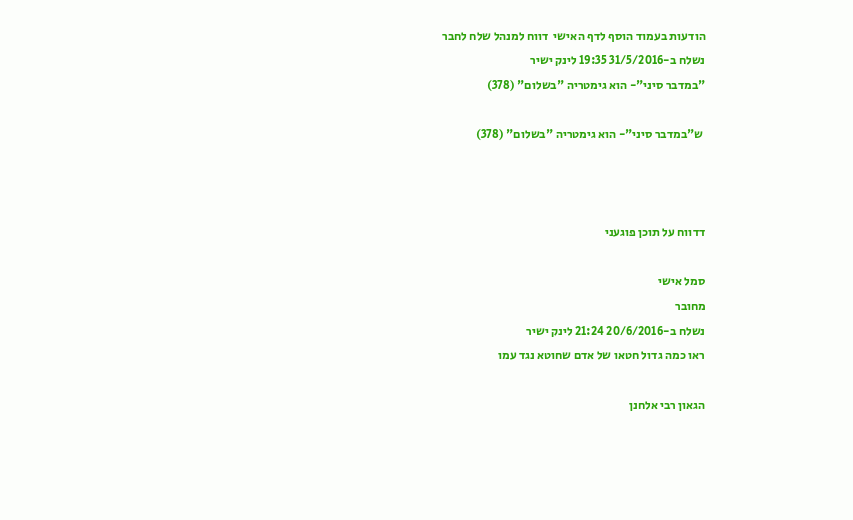הודעות בעמוד הוסף לדף האישי  דווח למנהל שלח לחבר
נשלח ב-31/5/2016 19:35 לינק ישיר
"במדבר סיני"- הוא גימטריה "בשלום" (378)

 ש"במדבר סיני"- הוא גימטריה "בשלום" (378)



דדווח על תוכן פוגעני

סמל אישי
מחובר
נשלח ב-20/6/2016 21:24 לינק ישיר
ראו כמה גדול חטאו של אדם שחוטא נגד עמו

הגאון רבי אלחנן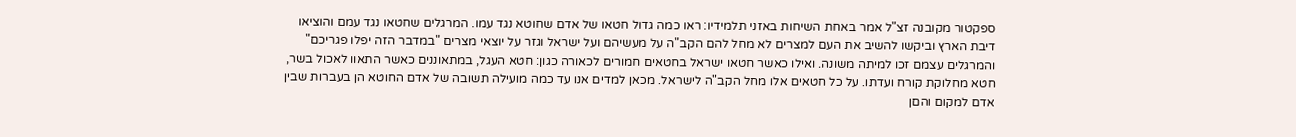ספקטור מקובנה זצ"ל אמר באחת השיחות באזני תלמידיו: ראו כמה גדול חטאו של אדם שחוטא נגד עמו. המרגלים שחטאו נגד עמם והוציאו דיבת הארץ וביקשו להשיב את העם למצרים לא מחל להם הקב"ה על מעשיהם ועל ישראל וגזר על יוצאי מצרים "במדבר הזה יפלו פגריכם" והמרגלים עצמם זכו למיתה משונה. ואילו כאשר חטאו ישראל בחטאים חמורים לכאורה כגון: חטא העגל, במתאוננים כאשר התאוו לאכול בשר, חטא מחלוקת קורח ועדתו. על כל חטאים אלו מחל הקב"ה לישראל. מכאן למדים אנו עד כמה מועילה תשובה של אדם החוטא הן בעברות שבין אדם למקום והםן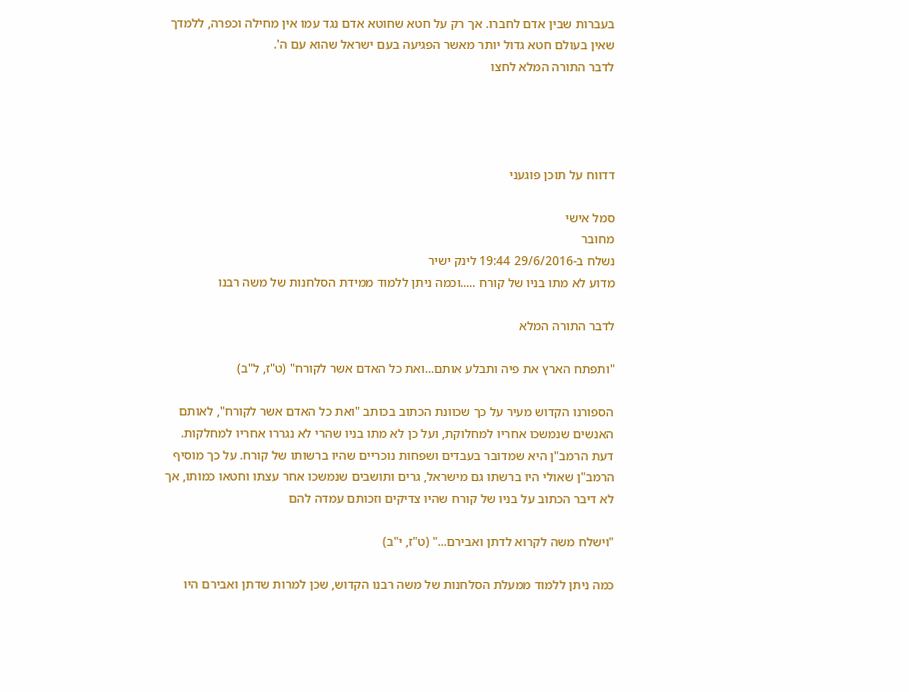בעברות שבין אדם לחברו. אך רק על חטא שחוטא אדם נגד עמו אין מחילה וכפרה, ללמדך שאין בעולם חטא גדול יותר מאשר הפגיעה בעם ישראל שהוא עם ה'.
לדבר התורה המלא לחצו




דדווח על תוכן פוגעני

סמל אישי
מחובר
נשלח ב-29/6/2016 19:44 לינק ישיר
מדוע לא מתו בניו של קורח .....וכמה ניתן ללמוד ממידת הסלחנות של משה רבנו

לדבר התורה המלא

"ותפתח הארץ את פיה ותבלע אותם...ואת כל האדם אשר לקורח" (ט"ז, ל"ב)

הספורנו הקדוש מעיר על כך שכוונת הכתוב בכותב "ואת כל האדם אשר לקורח", לאותם האנשים שנמשכו אחריו למחלוקת, ועל כן לא מתו בניו שהרי לא נגררו אחריו למחלקות. דעת הרמב"ן היא שמדובר בעבדים ושפחות נוכריים שהיו ברשותו של קורח. על כך מוסיף הרמב"ן שאולי היו ברשתו גם מישראל, גרים ותושבים שנמשכו אחר עצתו וחטאו כמותו, אך לא דיבר הכתוב על בניו של קורח שהיו צדיקים וזכותם עמדה להם

"וישלח משה לקרוא לדתן ואבירם..." (ט"ז, י"ב)

כמה ניתן ללמוד ממעלת הסלחנות של משה רבנו הקדוש, שכן למרות שדתן ואבירם היו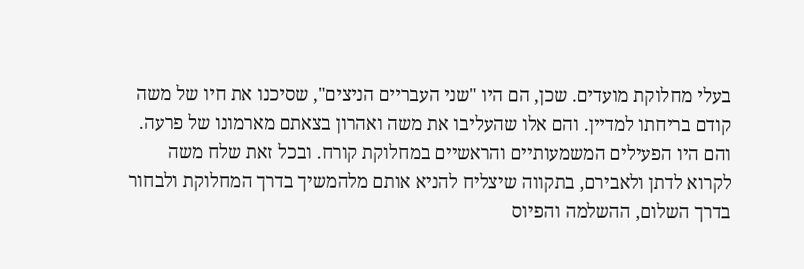בעלי מחלוקת מועדים. שכן, הם היו "שני העבריים הניצים", שסיכנו את חיו של משה קודם בריחתו למדיין. והם אלו שהעליבו את משה ואהרון בצאתם מארמונו של פרעה. והם היו הפעילים המשמעותיים והראשיים במחלוקת קורח. ובכל זאת שלח משה לקרוא לדתן ולאבירם, בתקווה שיצליח להניא אותם מלהמשיך בדרך המחלוקת ולבחור בדרך השלום, ההשלמה והפיוס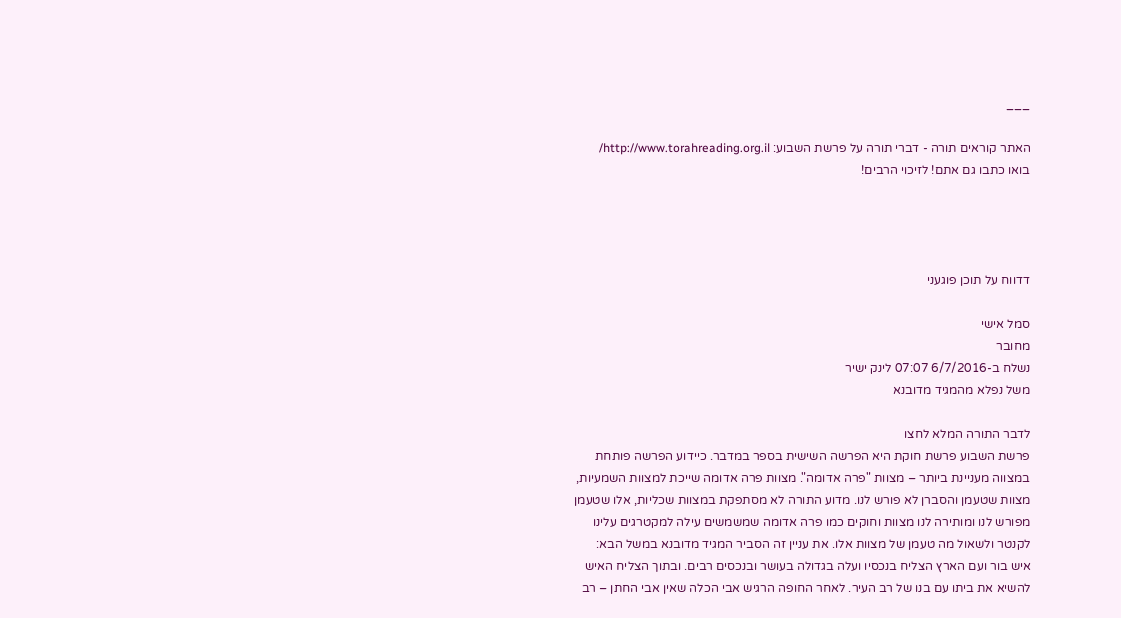___

האתר קוראים תורה - דברי תורה על פרשת השבוע: http://www.torahreading.org.il/
בואו כתבו גם אתם! לזיכוי הרבים!




דדווח על תוכן פוגעני

סמל אישי
מחובר
נשלח ב-6/7/2016 07:07 לינק ישיר
משל נפלא מהמגיד מדובנא

לדבר התורה המלא לחצו
פרשת השבוע פרשת חוקת היא הפרשה השישית בספר במדבר. כיידוע הפרשה פותחת במצווה מעניינת ביותר – מצוות "פרה אדומה". מצוות פרה אדומה שייכת למצוות השמעיות, מצוות שטעמן והסברן לא פורש לנו. מדוע התורה לא מסתפקת במצוות שכליות, אלו שטעמן מפורש לנו ומותירה לנו מצוות וחוקים כמו פרה אדומה שמשמשים עילה למקטרגים עלינו לקנטר ולשאול מה טעמן של מצוות אלו. את עניין זה הסביר המגיד מדובנא במשל הבא: איש בור ועם הארץ הצליח בנכסיו ועלה בגדולה בעושר ובנכסים רבים. ובתוך הצליח האיש להשיא את ביתו עם בנו של רב העיר. לאחר החופה הרגיש אבי הכלה שאין אבי החתן – רב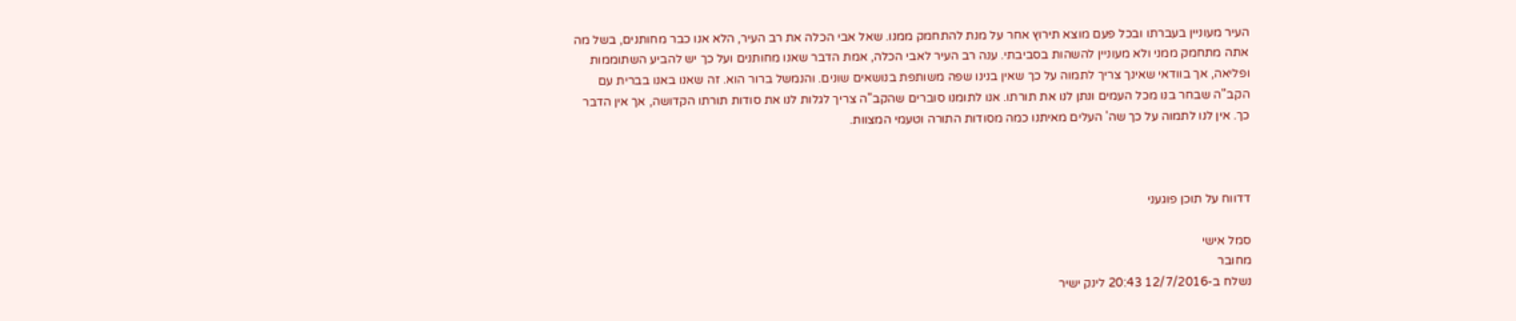העיר מעוניין בעברתו ובכל פעם מוצא תירוץ אחר על מנת להתחמק ממנו. שאל אבי הכלה את רב העיר, הלא אנו כבר מחותנים, בשל מה אתה מתחמק ממני ולא מעוניין להשהות בסביבתי. ענה רב העיר לאבי הכלה, אמת הדבר שאנו מחותנים ועל כך יש להביע השתוממות ופליאה, אך בוודאי שאינך צריך לתמוה על כך שאין בנינו שפה משותפת בנושאים שונים. והנמשל ברור הוא. זה שאנו באנו בברית עם הקב"ה שבחר בנו מכל העמים ונתן לנו את תורתו. אנו לתומנו סוברים שהקב"ה צריך לגלות לנו את סודות תורתו הקדושה, אך אין הדבר כך. אין לנו לתמוה על כך שה' העלים מאיתנו כמה מסודות התורה וטעמי המצוות.



דדווח על תוכן פוגעני

סמל אישי
מחובר
נשלח ב-12/7/2016 20:43 לינק ישיר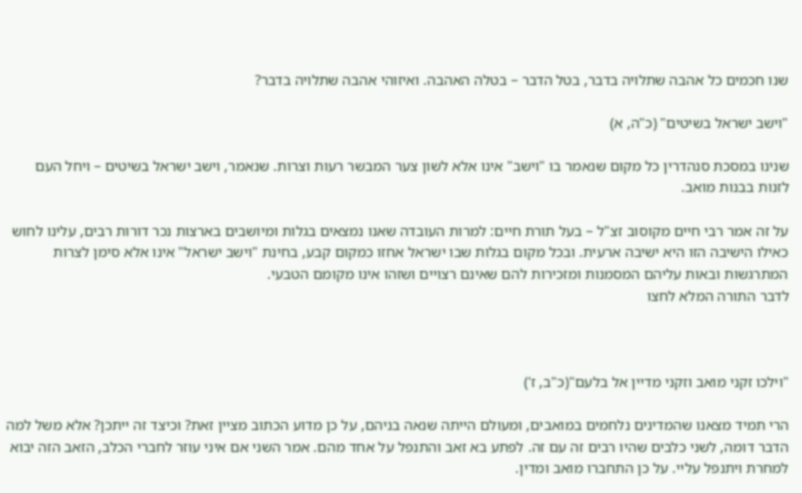שנו חכמים כל אהבה שתלויה בדבר, בטל הדבר – בטלה האהבה. ואיזוהי אהבה שתלויה בדבר?

"וישב ישראל בשיטים" (כ"ה, א)

שנינו במסכת סנהדרין כל מקום שנאמר בו "וישב" אינו אלא לשון צער המבשר רעות וצרות. שנאמר, וישב ישראל בשיטים – ויחל העם לזנות בבנות מואב.

על זה אמר רבי חיים מקוסוב זצ"ל – בעל תורת חיים: למרות העובדה שאנו נמצאים בגלות ומיושבים בארצות נכר דורות רבים, עלינו לחוש כאילו הישיבה הזו היא ישיבה ארעית. ובכל מקום בגלות שבו ישראל אחזו כמקום קבע, בחינת "וישב ישראל" אינו אלא סימן לצרות המתרגשות ובאות עליהם המסמנות ומזכירות להם שאינם רצויים ושזהו אינו מקומם הטבעי.
לדבר התורה המלא לחצו



"וילכו זקני מואב וזקני מדיין אל בלעם"(כ"ב, ז')

הרי תמיד מצאנו שהמדינים נלחמים במואבים, ומעולם הייתה שנאה בניהם, על כן מדוע הכתוב מציין זאת? וכיצד זה ייתכן? אלא משל למה הדבר דומה, לשני כלבים שהיו רבים זה עם זה. לפתע בא זאב והתנפל על אחד מהם. אמר השני אם איני עוזר לחברי הכלב, הזאב הזה יבוא למחרת ויתנפל עליי. על כן התחברו מואב ומדין.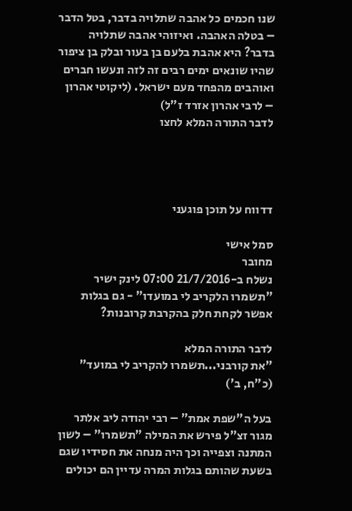שנו חכמים כל אהבה שתלויה בדבר, בטל הדבר – בטלה האהבה. ואיזוהי אהבה שתלויה בדבר? היא אהבת בלעם בן בעור ובלק בן ציפור שהיו שונאים ימים רבים זה לזה ונעשו חברים ואוהבים מהפחד מעם ישראל. (ליקוטי אהרון – לרבי אהרון אזרד ז"ל)
לדבר התורה המלא לחצו




דדווח על תוכן פוגעני

סמל אישי
מחובר
נשלח ב-21/7/2016 07:00 לינק ישיר
"תשמרו הלקריב לי במועדו" - גם בגלות אפשר לקחת חלק בהקרבת קרובנות?

לדבר התורה המלא
"את קורבני...תשמרו להקריב לי במועד" (כ"ח, ב')

בעל ה"שפת אמת" – רבי יהודה ליב אלתר מגור זצ"ל פירש את המילה "תשמרו" – לשון המתנה וצפייה וכך היה מנחה את חסידיו שגם בשעת שהותם בגלות המרה עדיין הם יכולים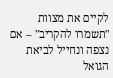לקיים את מצוות "תשמרו להקריב" – אם נצפה ונחייל לביאת הגואל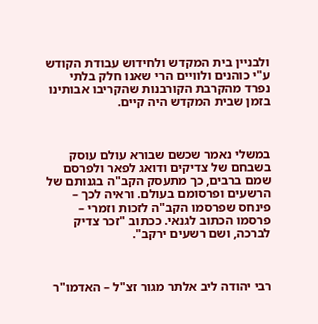ולבניין בית המקדש ולחידוש עבודת הקודש ע"י כוהנים ולוויים הרי שאנו חלק בלתי נפרד מהקרבת הקורבנות שהקריבו אבותינו בזמן שבית המקדש היה קיים.



במשלי נאמר שכשם שבורא עולם עוסק בשבחם של צדיקים ודואג לפאר ולפרסם שמם ברבים, כך מתעסק הקב"ה בגנותם של הרשעים ופרסומם בעולם. וראיה לכך – פינחס שפרסמו הקב"ה לזכות וזמרי – פרסמו הכתוב לגנאי. ככתוב "זכר צדיק לברכה, ושם רשעים ירקב".



רבי יהודה ליב אלתר מגור זצ"ל – האדמו"ר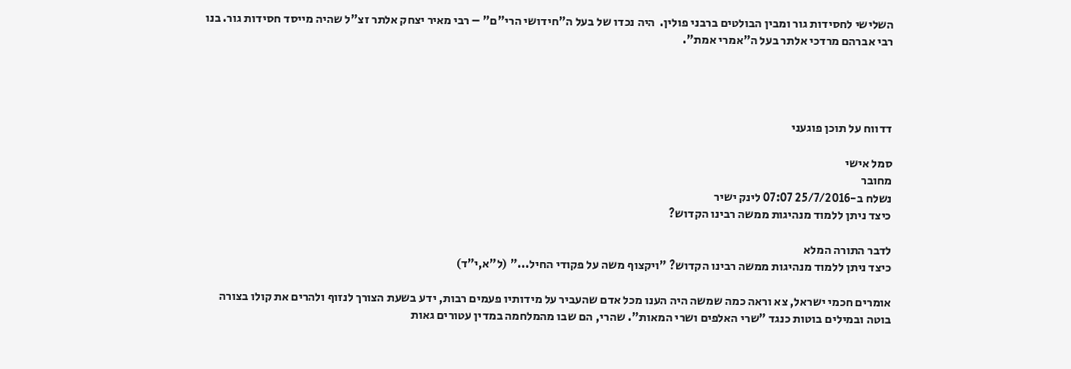השלישי לחסידות גור ומבין הבולטים ברבני פולין.  היה נכדו של בעל ה"חידושי הרי"ם" – רבי מאיר יצחק אלתר זצ"ל שהיה מייסד חסידות גור. בנו רבי אברהם מרדכי אלתר בעל ה"אמרי אמת".




דדווח על תוכן פוגעני

סמל אישי
מחובר
נשלח ב-25/7/2016 07:07 לינק ישיר
כיצד ניתן ללמוד מנהיגות ממשה רבינו הקדוש?

לדבר התורה המלא
כיצד ניתן ללמוד מנהיגות ממשה רבינו הקדוש? "ויקצוף משה על פקודי החיל..." (ל"א,י"ד)

אומרים חכמי ישראל, צא וראה כמה שמשה היה הענו מכל אדם שהעביר על מידותיו פעמים רבות, ידע בשעת הצורך לנזוף ולהרים את קולו בצורה בוטה ובמילים בוטות כנגד "שרי האלפים ושרי המאות". שהרי, הם שבו מהמלחמה במדין עטורים גאות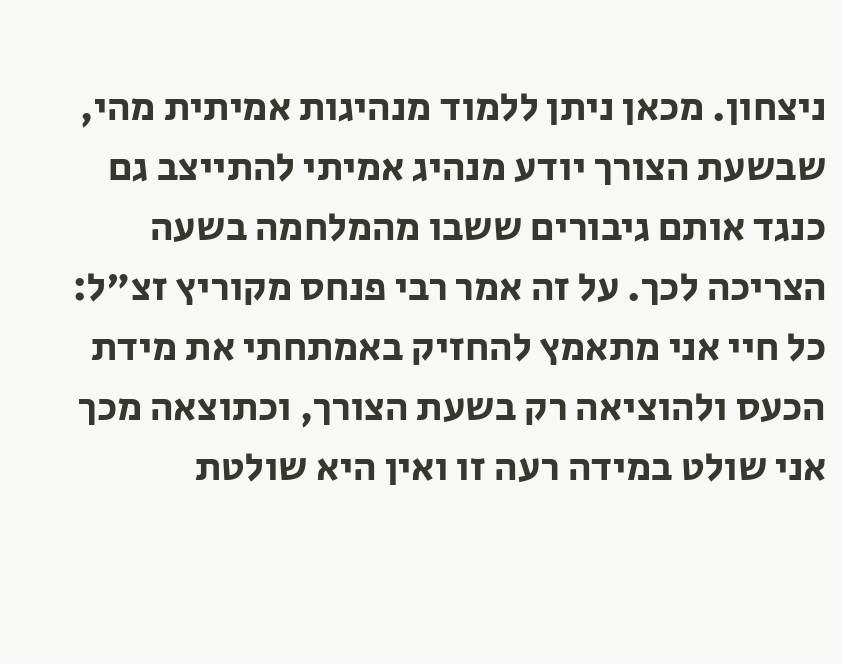ניצחון. מכאן ניתן ללמוד מנהיגות אמיתית מהי, שבשעת הצורך יודע מנהיג אמיתי להתייצב גם כנגד אותם גיבורים ששבו מהמלחמה בשעה הצריכה לכך. על זה אמר רבי פנחס מקוריץ זצ"ל: כל חיי אני מתאמץ להחזיק באמתחתי את מידת הכעס ולהוציאה רק בשעת הצורך, וכתוצאה מכך אני שולט במידה רעה זו ואין היא שולטת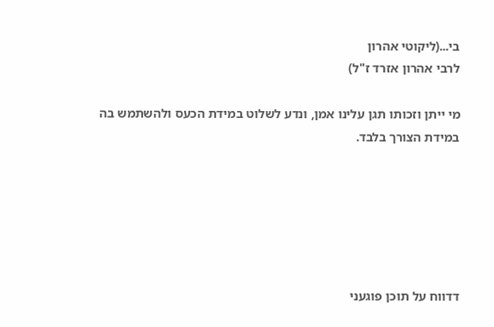בי...(ליקוטי אהרון
לרבי אהרון אזרד ז"ל)

מי ייתן וזכותו תגן עלינו אמן, ונדע לשלוט במידת הכעס ולהשתמש בה במידת הצורך בלבד.






דדווח על תוכן פוגעני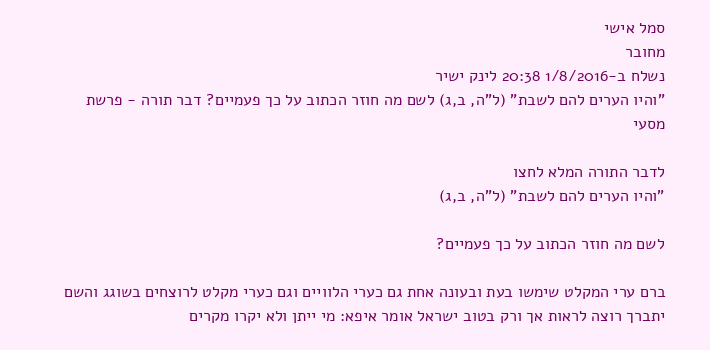סמל אישי
מחובר
נשלח ב-1/8/2016 20:38 לינק ישיר
"והיו הערים להם לשבת" (ל"ה, ב,ג) לשם מה חוזר הכתוב על כך פעמיים? דבר תורה - פרשת מסעי

לדבר התורה המלא לחצו
"והיו הערים להם לשבת" (ל"ה, ב,ג)

לשם מה חוזר הכתוב על כך פעמיים?

ברם ערי המקלט שימשו בעת ובעונה אחת גם כערי הלוויים וגם כערי מקלט לרוצחים בשוגג והשם יתברך רוצה לראות אך ורק בטוב ישראל אומר איפא: מי ייתן ולא יקרו מקרים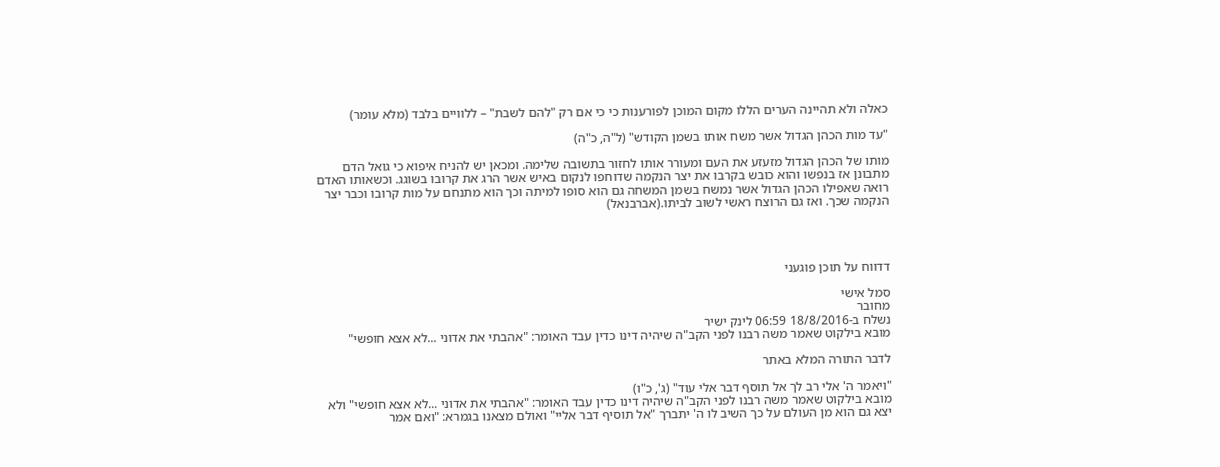כאלה ולא תהיינה הערים הללו מקום המוכן לפורענות כי כי אם רק "להם לשבת" – ללוויים בלבד (מלא עומר)

"עד מות הכהן הגדול אשר משח אותו בשמן הקודש" (ל"ה, כ"ה)

מותו של הכהן הגדול מזעזע את העם ומעורר אותו לחזור בתשובה שלימה. ומכאן יש להניח איפוא כי גואל הדם מתבונן אז בנפשו והוא כובש בקרבו את יצר הנקמה שדוחפו לנקום באיש אשר הרג את קרובו בשוגג. וכשאותו האדם רואה שאפילו הכהן הגדול אשר נמשח בשמן המשחה גם הוא סופו למיתה וכך הוא מתנחם על מות קרובו וכבר יצר הנקמה שכך. ואז גם הרוצח ראשי לשוב לביתו.(אברבנאל)




דדווח על תוכן פוגעני

סמל אישי
מחובר
נשלח ב-18/8/2016 06:59 לינק ישיר
מובא בילקוט שאמר משה רבנו לפני הקב"ה שיהיה דינו כדין עבד האומר: "אהבתי את אדוני ...לא אצא חופשי"

לדבר התורה המלא באתר

"ויאמר ה' אלי רב לך אל תוסף דבר אלי עוד" (ג', כ"ו)
מובא בילקוט שאמר משה רבנו לפני הקב"ה שיהיה דינו כדין עבד האומר: "אהבתי את אדוני ...לא אצא חופשי" ולא יצא גם הוא מן העולם על כך השיב לו ה' יתברך "אל תוסיף דבר אליי" ואולם מצאנו בגמרא: "ואם אמר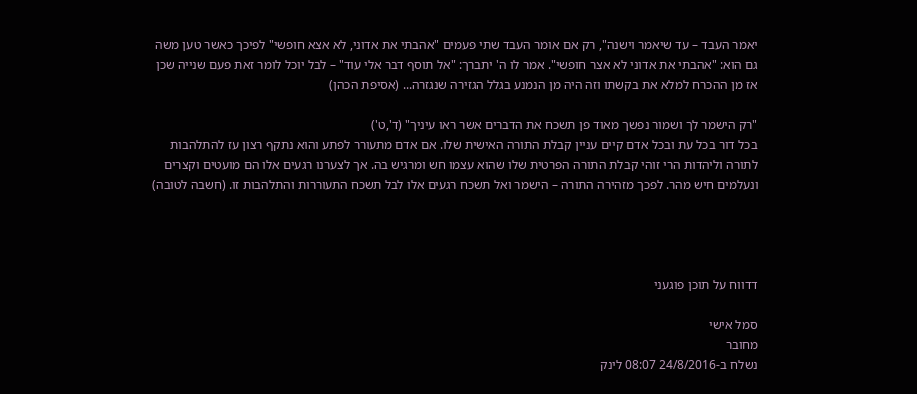יאמר העבד – עד שיאמר וישנה", רק אם אומר העבד שתי פעמים "אהבתי את אדוני, לא אצא חופשי" לפיכך כאשר טען משה גם הוא: "אהבתי את אדוני לא אצר חופשי". אמר לו ה' יתברך: "אל תוסף דבר אלי עוד" – לבל יוכל לומר זאת פעם שנייה שכן אז מן ההכרח למלא את בקשתו וזה היה מן הנמנע בגלל הגזירה שנגזרה... (אסיפת הכהן)

"רק הישמר לך ושמור נפשך מאוד פן תשכח את הדברים אשר ראו עיניך" (ד',ט')
בכל דור בכל עת ובכל אדם קיים עניין קבלת התורה האישית שלו. אם אדם מתעורר לפתע והוא נתקף רצון עז להתלהבות לתורה וליהדות הרי זוהי קבלת התורה הפרטית שלו שהוא עצמו חש ומרגיש בה. אך לצערנו רגעים אלו הם מועטים וקצרים ונעלמים חיש מהר. לפכך מזהירה התורה – הישמר ואל תשכח רגעים אלו לבל תשכח התעוררות והתלהבות זו. (חשבה לטובה)




דדווח על תוכן פוגעני

סמל אישי
מחובר
נשלח ב-24/8/2016 08:07 לינק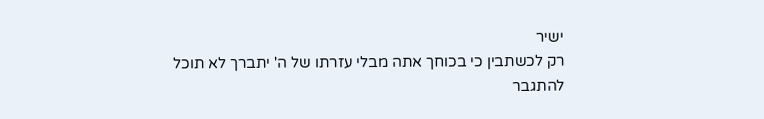ישיר
רק לכשתבין כי בכוחך אתה מבלי עזרתו של ה' יתברך לא תוכל להתגבר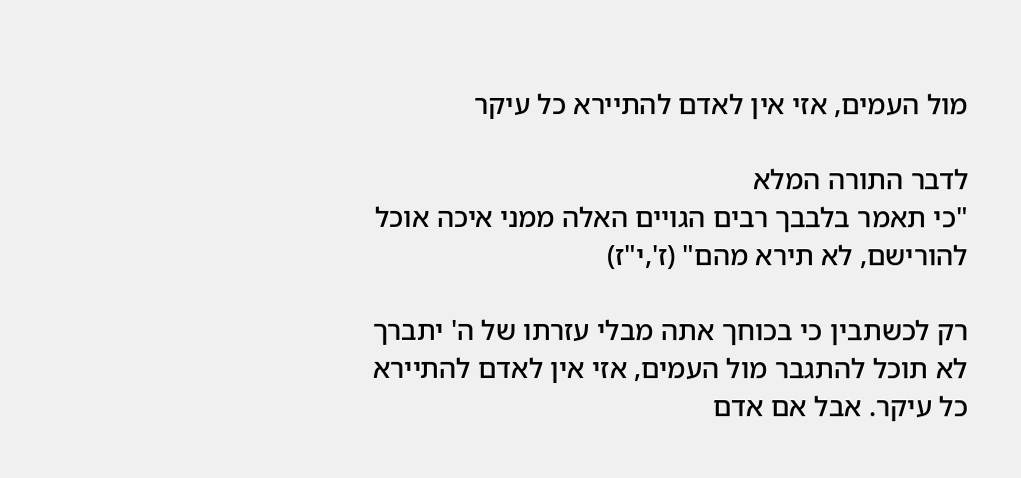מול העמים, אזי אין לאדם להתיירא כל עיקר

לדבר התורה המלא
"כי תאמר בלבבך רבים הגויים האלה ממני איכה אוכל להורישם, לא תירא מהם" (ז',י"ז)

רק לכשתבין כי בכוחך אתה מבלי עזרתו של ה' יתברך לא תוכל להתגבר מול העמים, אזי אין לאדם להתיירא כל עיקר. אבל אם אדם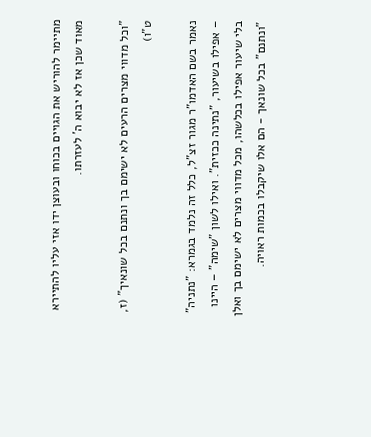מתיימר להוריש את הגויים בכוחו ובעוצן ידו אזי עליו להתיירא מאוד שכן אז לא יבוא ה' לעזרתו.

"וכל מדווי מצרים הרעים לא ישימם בך ונתנם בכל שונאיך" (ז, ט"ו)

נאמר בשם האדמו"ר מגור זצ"ל, כלל זה נלמד בגמרא: "נתניה" – אפילו בשיעור, "נתינה ככזית". ואילו לשון "שימה" – היינו בלי שיעור אפילו בכלשהו, מכל מדווי מצרים לא ישימם בך ואלן "ונתנם" בכל שונאך - הם אלו שיקבלו בכמות ראויה.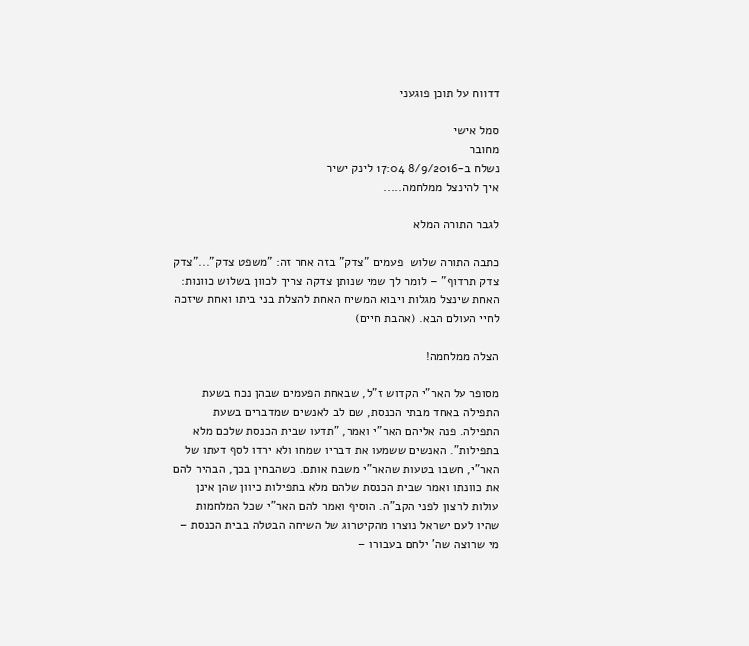דדווח על תוכן פוגעני

סמל אישי
מחובר
נשלח ב-8/9/2016 17:04 לינק ישיר
איך להינצל ממלחמה.....

לגבר התורה המלא

כתבה התורה שלוש  פעמים "צדק" בזה אחר זה: "משפט צדק"..."צדק צדק תרדוף" – לומר לך שמי שנותן צדקה צריך לכוון בשלוש כוונות: האחת שינצל מגלות ויבוא המשיח האחת להצלת בני ביתו ואחת שיזכה לחיי העולם הבא. (אהבת חיים)

הצלה ממלחמה!

מסופר על האר"י הקדוש ז"ל, שבאחת הפעמים שבהן נכח בשעת התפילה באחד מבתי הכנסת, שם לב לאנשים שמדברים בשעת התפילה. פנה אליהם האר"י ואמר, "תדעו שבית הכנסת שלכם מלא בתפילות". האנשים ששמעו את דבריו שמחו ולא ירדו לסף דעתו של האר"י, חשבו בטעות שהאר"י משבח אותם. כשהבחין בכך, הבהיר להם את כוונתו ואמר שבית הכנסת שלהם מלא בתפילות כיוון שהן אינן עולות לרצון לפני הקב"ה. הוסיף ואמר להם האר"י שכל המלחמות שהיו לעם ישראל נוצרו מהקיטרוג של השיחה הבטלה בבית הכנסת – מי שרוצה שה' ילחם בעבורו –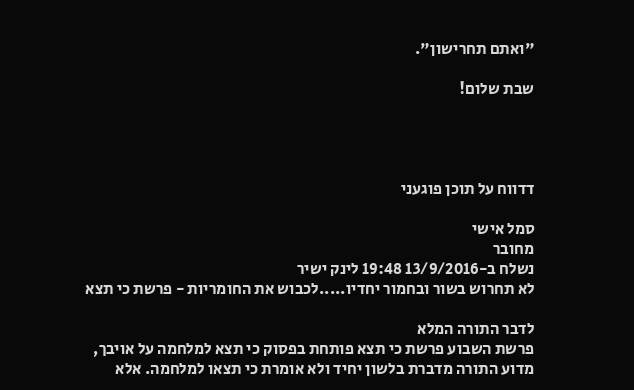"ואתם תחרישון".

שבת שלום!




דדווח על תוכן פוגעני

סמל אישי
מחובר
נשלח ב-13/9/2016 19:48 לינק ישיר
לא תחרוש בשור ובחמור יחדיו.....לכבוש את החומריות - פרשת כי תצא

לדבר התורה המלא
פרשת השבוע פרשת כי תצא פותחת בפסוק כי תצא למלחמה על אויבך, מדוע התורה מדברת בלשון יחיד ולא אומרת כי תצאו למלחמה. אלא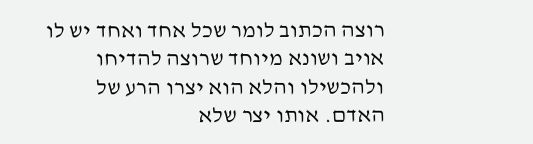רוצה הכתוב לומר שכל אחד ואחד יש לו אויב ושונא מיוחד שרוצה להדיחו ולהכשילו והלא הוא יצרו הרע של האדם. אותו יצר שלא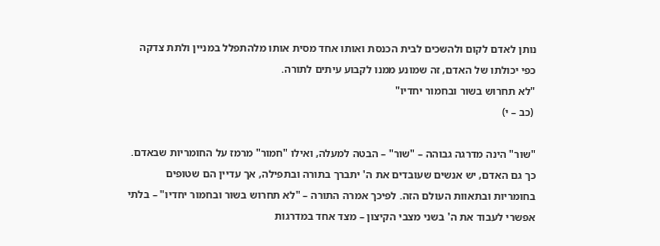נותן לאדם לקום ולהשכים לבית הכנסת ואותו אחד מסית אותו מלהתפלל במניין ולתת צדקה כפי יכולתו של האדם, זה שמונע ממנו לקבוע עיתים לתורה.
"לא תחרוש בשור ובחמור יחדיו"
 (כב – י)

"שור" הינה מדרגה גבוהה – "שור" – הבטה למעלה, ואילו "חמור" מרמז על החומריות שבאדם. כך גם האדם, יש אנשים שעובדים את ה' יתברך בתורה ובתפילה, אך עדיין הם שטופים בחומריות ובתאוות העולם הזה. לפיכך אמרה התורה – "לא תחרוש בשור ובחמור יחדיו" – בלתי אפשרי לעבוד את ה' בשני מצבי הקיצון – מצד אחד במדרגות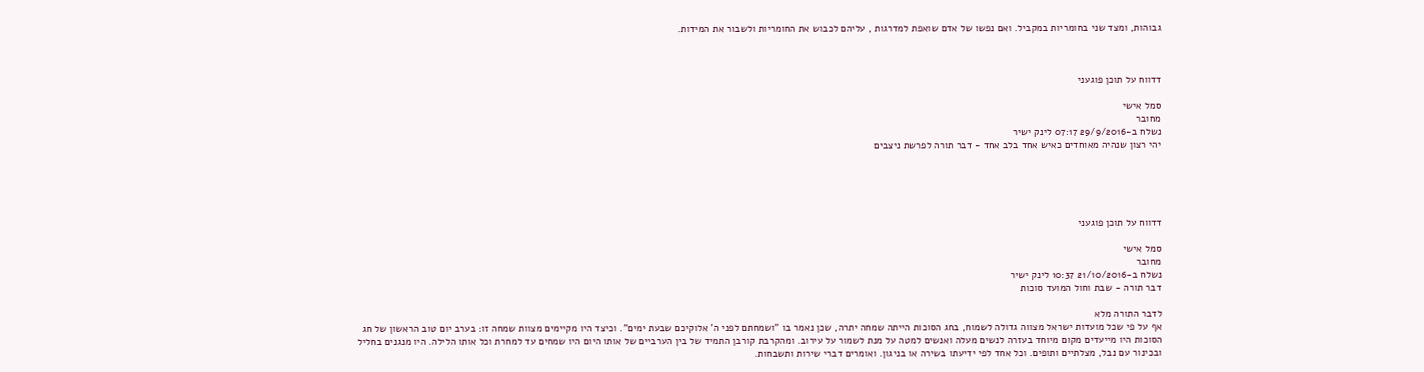גבוהות, ומצד שני בחומריות במקביל. ואם נפשו של אדם שואפת למדרגות , עליהם לכבוש את החומריות ולשבור את המידות.



דדווח על תוכן פוגעני

סמל אישי
מחובר
נשלח ב-29/9/2016 07:17 לינק ישיר
יהי רצון שנהיה מאוחדים כאיש אחד בלב אחד - דבר תורה לפרשת ניצבים





דדווח על תוכן פוגעני

סמל אישי
מחובר
נשלח ב-21/10/2016 10:37 לינק ישיר
דבר תורה - שבת וחול המועד סוכות

לדבר התורה מלא
אף על פי שכל מועדות ישראל מצווה גדולה לשמוח, בחג הסוכות הייתה שמחה יתרה, שכן נאמר בו "ושמחתם לפני ה' אלוקיכם שבעת ימים". וכיצד היו מקיימים מצוות שמחה זו: בערב יום טוב הראשון של חג הסוכות היו מייעדים מקום מיוחד בעזרה לנשים מעלה ואנשים למטה על מנת לשמור על עירוב. ומהקרבת קורבן התמיד של בין הערביים של אותו היום היו שמחים עד למחרת וכל אותו הלילה. היו מנגנים בחליל ובכינור עם נבל, מצלתיים ותופים. וכל אחד לפי ידיעתו בשירה או בניגון. ואומרים דברי שירות ותשבחות.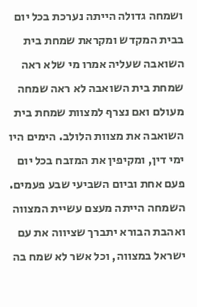ושמחה גדולה הייתה נערכת בכל יום בבית המקדש ומקראת שמחת בית השואבה שעליה אמרו מי שלא ראה שמחת בית השואבה לא ראה שמחה מעולם ואם נצרף למצוות שמחת בית השואבה את מצוות הלולב. הימים היו ימי דין, ומקיפין את המזבח בכל יום פעם אחת וביום השביעי שבע פעמים. השמחה הייתה מעצם עשיית המצווה ואהבת הבורא יתברך שציווה את עם ישראל במצווה, וכל אשר לא שמח בה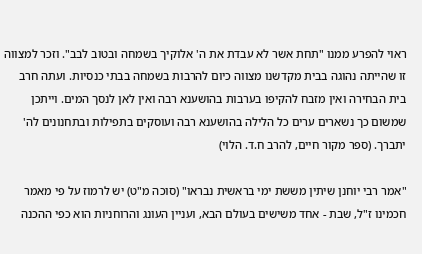ראוי להפרע ממנו "תחת אשר לא עבדת את ה' אלוקיך בשמחה ובטוב לבב". וזכר למצווה זו שהייתה נהוגה בבית מקדשנו מצווה כיום להרבות בשמחה בבתי כנסיות. ועתה חרב בית הבחירה ואין מזבח להקיפו בערבות בהושענא רבה ואין לאן לנסך המים. וייתכן שמשום כך נשארים ערים כל הלילה בהושענא רבה ועוסקים בתפילות ובתחנונים לה' יתברך. (ספר מקור חיים, להרב ח.ד. הלוי)

"אמר רבי יוחנן שיתין מששת ימי בראשית נבראו" (סוכה מ"ט) יש לרמוז על פי מאמר חכמינו ז"ל, שבת - אחד משישים בעולם הבא, ועניין העונג והרוחניות הוא כפי ההכנה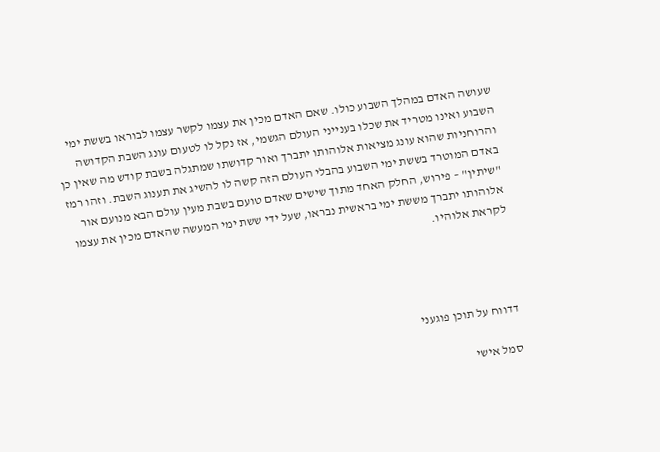שעושה האדם במהלך השבוע כולו. שאם האדם מכין את עצמו לקשר עצמו לבוראו בששת ימי השבוע ואינו מטריד את שכלו בענייני העולם הגשמי, אז נקל לו לטעום עונג השבת הקדושה והרוחניות שהוא עונג מציאות אלוהותו יתברך ואור קדושתו שמתגלה בשבת קודש מה שאין כן באדם המוטרד בששת ימי השבוע בהבלי העולם הזה קשה לו להשיג את תענוג השבת. וזהו רמז "שיתין" – פירוש, החלק האחד מתוך שישים שאדם טועם בשבת מעין עולם הבא מנועם אור אלוהותו יתברך מששת ימי בראשית נבראו, שעל ידי ששת ימי המעשה שהאדם מכין את עצמו לקראת אלוהיו.




דדווח על תוכן פוגעני

סמל אישי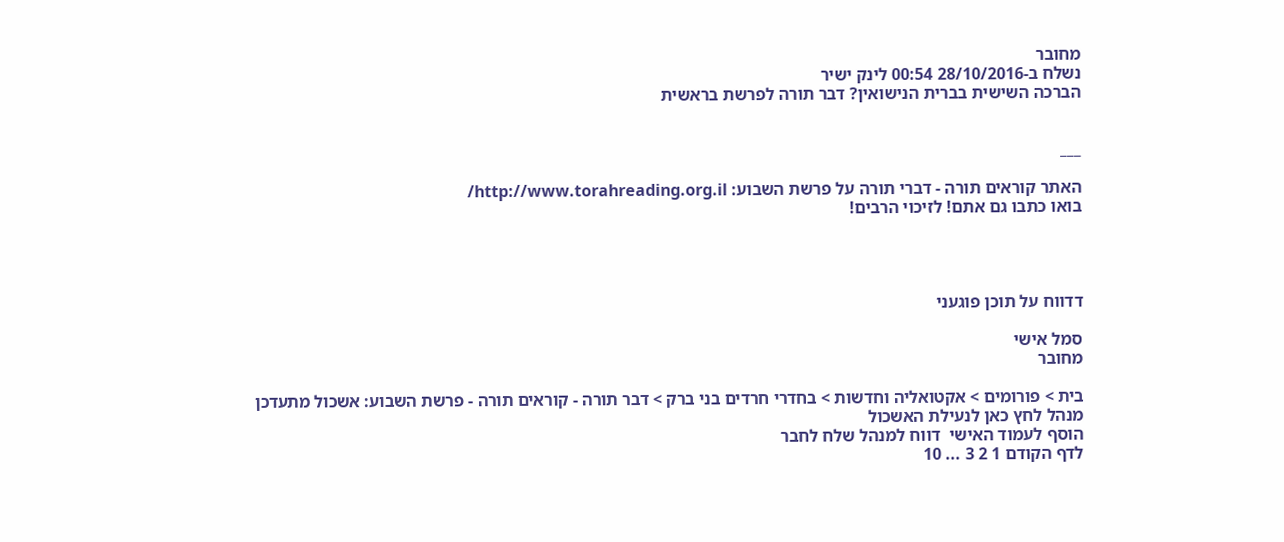מחובר
נשלח ב-28/10/2016 00:54 לינק ישיר
הברכה השישית בברית הנישואין? דבר תורה לפרשת בראשית


___

האתר קוראים תורה - דברי תורה על פרשת השבוע: http://www.torahreading.org.il/
בואו כתבו גם אתם! לזיכוי הרבים!




דדווח על תוכן פוגעני

סמל אישי
מחובר

בית > פורומים > אקטואליה וחדשות > בחדרי חרדים בני ברק > דבר תורה - קוראים תורה - פרשת השבוע: אשכול מתעדכן
מנהל לחץ כאן לנעילת האשכול
הוסף לעמוד האישי  דווח למנהל שלח לחבר
לדף הקודם 1 2 3 ... 10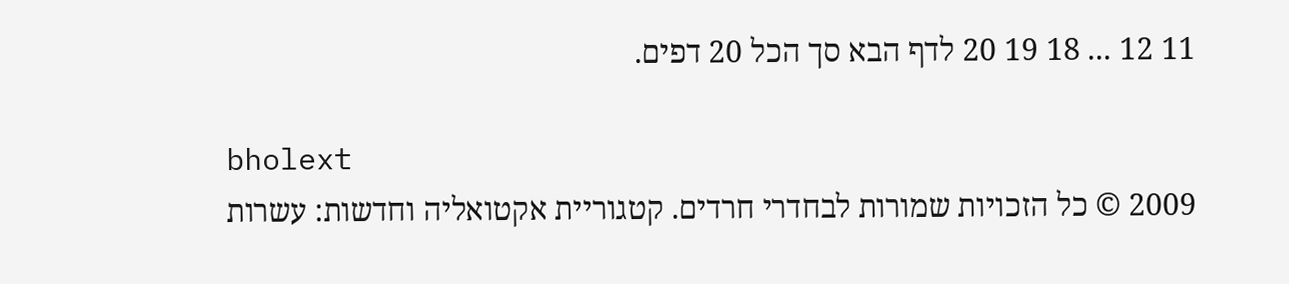11 12 ... 18 19 20 לדף הבא סך הכל 20 דפים.

bholext
2009 © כל הזכויות שמורות לבחדרי חרדים. קטגוריית אקטואליה וחדשות: עשרות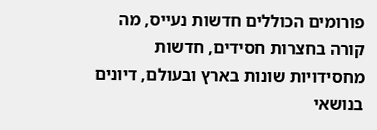פורומים הכוללים חדשות נעייס, מה קורה בחצרות חסידים, חדשות מחסידויות שונות בארץ ובעולם, דיונים בנושאי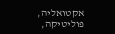אקטואליה, פוליטיקה,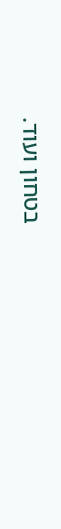בטחון ועוד.